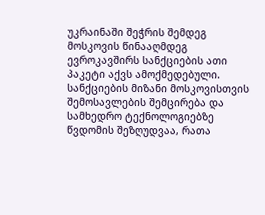უკრაინაში შეჭრის შემდეგ მოსკოვის წინააღმდეგ ევროკავშირს სანქციების ათი პაკეტი აქვს ამოქმედებული. სანქციების მიზანი მოსკოვისთვის შემოსავლების შემცირება და სამხედრო ტექნოლოგიებზე წვდომის შეზღუდვაა, რათა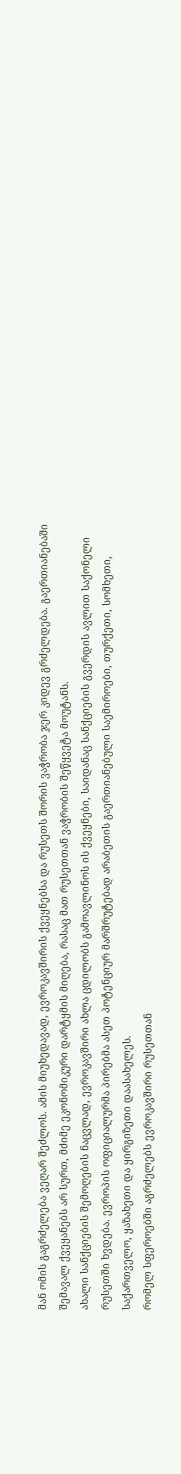მან ომის გაგრძელება ვეღარ შეძლოს. ამის მიუხედავად, ევროკავშირის ქვეყნებსა და რუსეთს შორის ვაჭრობა ჯერ კიდევ გრძელდება. გაერთიანებაში შემავალ ქვეყანებს არ სურთ, მძიმე ეკონომიკური დარტყმის მიღება, რასაც მათ რუსეთთან ვაჭრობის შეწყვეტა მოუტანს.
ახალი სანქციების შემოღების ნაცვლად, ევროკავშირი ახლა ცდილობს გამოავლინოს ის ქვეყნები, საიდანაც სანქციების გვერდის ავლით საქონელი რუსეთში ხვდება. ევროპის ოფიციალურმა პირებმა ასეთ პოტენციურ მარშრუტებად არაბეთის გაერთიანებული საემიროები, თურქეთი, სომხეთი, საქართველო, ყაზახეთი და ყირგიზეთი დაასახელეს.
რომელ სფეროებში აგრძელებს ევროკავშირი რუსეთთან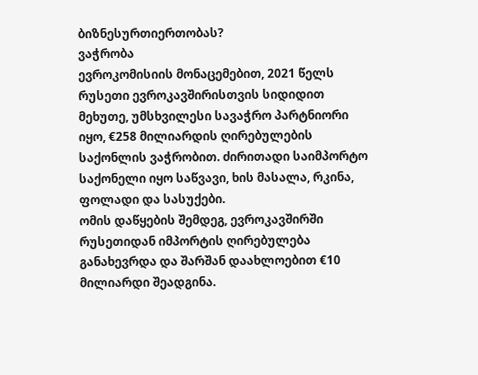ბიზნესურთიერთობას?
ვაჭრობა
ევროკომისიის მონაცემებით, 2021 წელს რუსეთი ევროკავშირისთვის სიდიდით მეხუთე, უმსხვილესი სავაჭრო პარტნიორი იყო, €258 მილიარდის ღირებულების საქონლის ვაჭრობით. ძირითადი საიმპორტო საქონელი იყო საწვავი, ხის მასალა, რკინა, ფოლადი და სასუქები.
ომის დაწყების შემდეგ, ევროკავშირში რუსეთიდან იმპორტის ღირებულება განახევრდა და შარშან დაახლოებით €10 მილიარდი შეადგინა.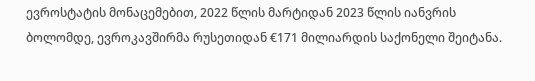ევროსტატის მონაცემებით, 2022 წლის მარტიდან 2023 წლის იანვრის ბოლომდე, ევროკავშირმა რუსეთიდან €171 მილიარდის საქონელი შეიტანა.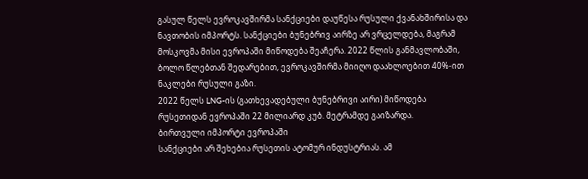გასულ წელს ევროკავშირმა სანქციები დაუწესა რუსული ქვანახშირისა და ნავთობის იმპორტს. სანქციები ბუნებრივ აირზე არ ვრცელდება, მაგრამ მოსკოვმა მისი ევროპაში მიწოდება შეაჩერა. 2022 წლის განმავლობაში, ბოლო წლებთან შედარებით, ევროკავშირმა მიიღო დაახლოებით 40%-ით ნაკლები რუსული გაზი.
2022 წელს LNG-ის (გათხევადებული ბუნებრივი აირი) მიწოდება რუსეთიდან ევროპაში 22 მილიარდ კუბ. მეტრამდე გაიზარდა.
ბირთვული იმპორტი ევროპაში
სანქციები არ შეხებია რუსეთის ატომურ ინდუსტრიას. ამ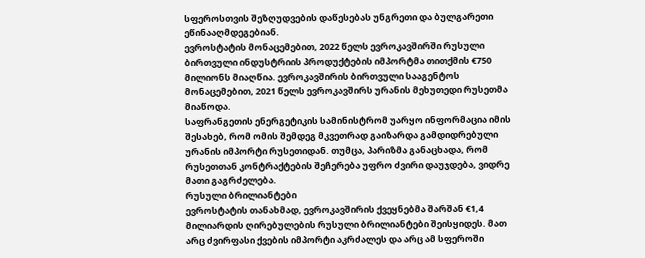სფეროსთვის შეზღუდვების დაწესებას უნგრეთი და ბულგარეთი ეწინააღმდეგებიან.
ევროსტატის მონაცემებით, 2022 წელს ევროკავშირში რუსული ბირთვული ინდუსტრიის პროდუქტების იმპორტმა თითქმის €750 მილიონს მიაღწია. ევროკავშირის ბირთვული სააგენტოს მონაცემებით, 2021 წელს ევროკავშირს ურანის მეხუთედი რუსეთმა მიაწოდა.
საფრანგეთის ენერგეტიკის სამინისტრომ უარყო ინფორმაცია იმის შესახებ, რომ ომის შემდეგ მკვეთრად გაიზარდა გამდიდრებული ურანის იმპორტი რუსეთიდან. თუმცა, პარიზმა განაცხადა, რომ რუსეთთან კონტრაქტების შეჩერება უფრო ძვირი დაუჯდება, ვიდრე მათი გაგრძელება.
რუსული ბრილიანტები
ევროსტატის თანახმად, ევროკავშირის ქვეყნებმა შარშან €1,4 მილიარდის ღირებულების რუსული ბრილიანტები შეისყიდეს. მათ არც ძვირფასი ქვების იმპორტი აკრძალეს და არც ამ სფეროში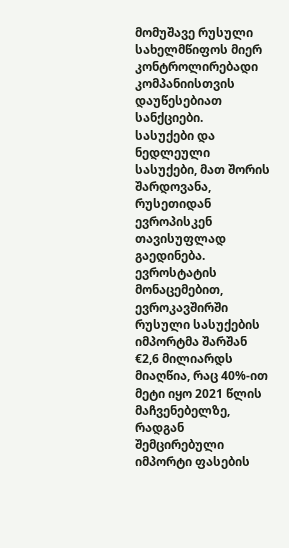მომუშავე რუსული სახელმწიფოს მიერ კონტროლირებადი კომპანიისთვის დაუწესებიათ სანქციები.
სასუქები და ნედლეული
სასუქები, მათ შორის შარდოვანა, რუსეთიდან ევროპისკენ თავისუფლად გაედინება. ევროსტატის მონაცემებით, ევროკავშირში რუსული სასუქების იმპორტმა შარშან €2,6 მილიარდს მიაღწია, რაც 40%-ით მეტი იყო 2021 წლის მაჩვენებელზე, რადგან შემცირებული იმპორტი ფასების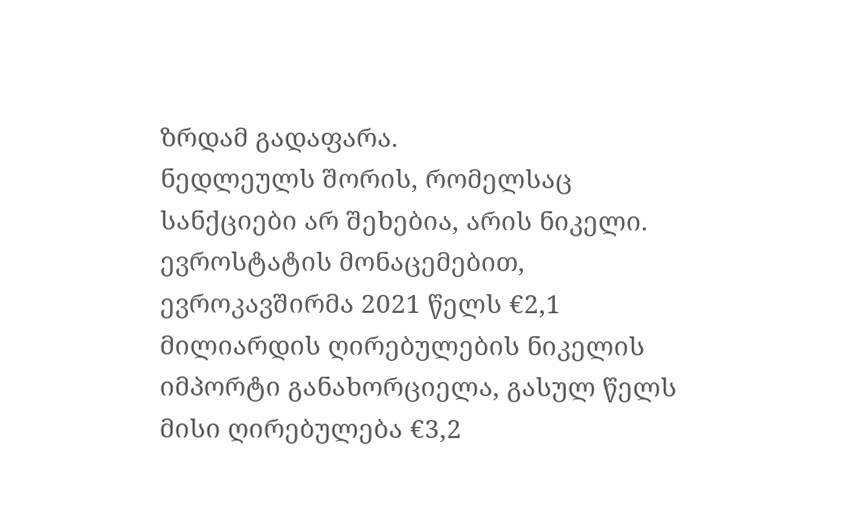ზრდამ გადაფარა.
ნედლეულს შორის, რომელსაც სანქციები არ შეხებია, არის ნიკელი. ევროსტატის მონაცემებით, ევროკავშირმა 2021 წელს €2,1 მილიარდის ღირებულების ნიკელის იმპორტი განახორციელა, გასულ წელს მისი ღირებულება €3,2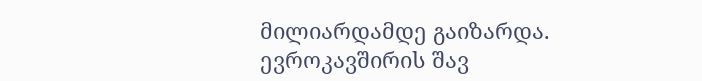მილიარდამდე გაიზარდა.
ევროკავშირის შავ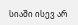სიაში ისევ არ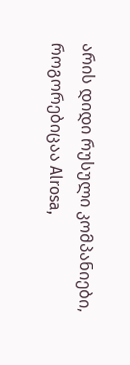არის დიდი რუსული კომპანიები, როგორებიცაა Alrosa,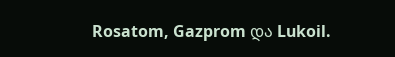Rosatom, Gazprom და Lukoil.